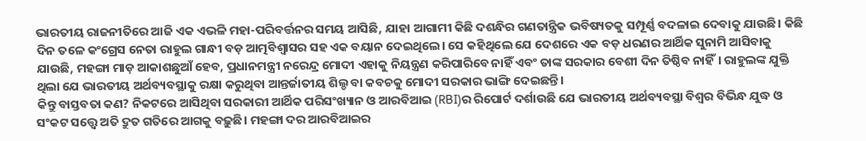ଭାରତୀୟ ରାଜନୀତିରେ ଆଜି ଏକ ଏଭଳି ମହା-ପରିବର୍ତ୍ତନର ସମୟ ଆସିଛି, ଯାହା ଆଗାମୀ କିଛି ଦଶନ୍ଧିର ଗଣତାନ୍ତ୍ରିକ ଭବିଷ୍ୟତକୁ ସମ୍ପୂର୍ଣ୍ଣ ବଦଳାଇ ଦେବାକୁ ଯାଉଛି। କିଛି ଦିନ ତଳେ କଂଗ୍ରେସ ନେତା ରାହୁଲ ଗାନ୍ଧୀ ବଡ଼ ଆତ୍ମବିଶ୍ୱାସର ସହ ଏକ ବୟାନ ଦେଇଥିଲେ। ସେ କହିଥିଲେ ଯେ ଦେଶରେ ଏକ ବଡ଼ ଧରଣର ଆର୍ଥିକ ସୁନାମି ଆସିବାକୁ ଯାଉଛି, ମହଙ୍ଗା ମାଡ଼ ଆକାଶଛୁଆଁ ହେବ, ପ୍ରଧାନମନ୍ତ୍ରୀ ନରେନ୍ଦ୍ର ମୋଦୀ ଏହାକୁ ନିୟନ୍ତ୍ରଣ କରିପାରିବେ ନାହିଁ ଏବଂ ତାଙ୍କ ସରକାର ବେଶୀ ଦିନ ତିଷ୍ଠିବ ନାହିଁ। ରାହୁଲଙ୍କ ଯୁକ୍ତି ଥିଲା ଯେ ଭାରତୀୟ ଅର୍ଥବ୍ୟବସ୍ଥାକୁ ରକ୍ଷା କରୁଥିବା ଆନ୍ତର୍ଜାତୀୟ ଶିଲ୍ଡ ବା କବଚକୁ ମୋଦୀ ସରକାର ଭାଙ୍ଗି ଦେଇଛନ୍ତି।
କିନ୍ତୁ ବାସ୍ତବତା କଣ? ନିକଟରେ ଆସିଥିବା ସରକାରୀ ଆର୍ଥିକ ପରିସଂଖ୍ୟାନ ଓ ଆରବିଆଇ (RBI)ର ରିପୋର୍ଟ ଦର୍ଶାଉଛି ଯେ ଭାରତୀୟ ଅର୍ଥବ୍ୟବସ୍ଥା ବିଶ୍ୱର ବିଭିନ୍ଧ ଯୁଦ୍ଧ ଓ ସଂକଟ ସତ୍ତ୍ୱେ ଅତି ଦ୍ରୁତ ଗତିରେ ଆଗକୁ ବଢ଼ୁଛି। ମହଙ୍ଗା ଦର ଆରବିଆଇର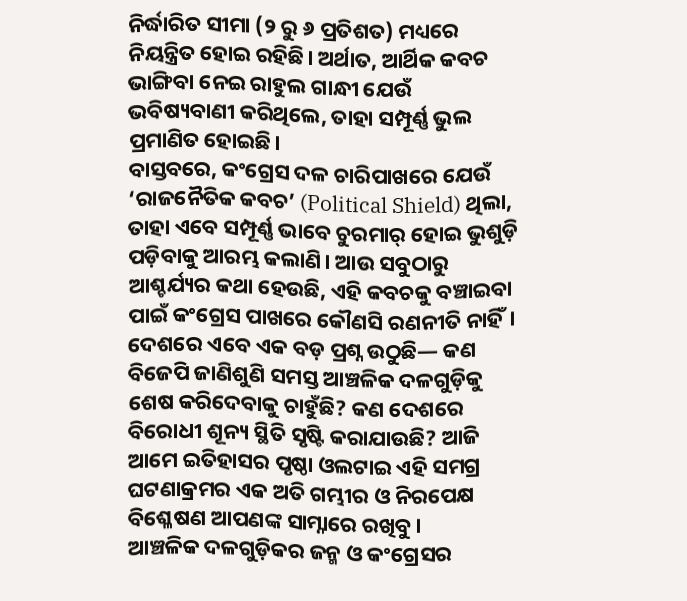ନିର୍ଦ୍ଧାରିତ ସୀମା (୨ ରୁ ୬ ପ୍ରତିଶତ) ମଧ୍ୟରେ ନିୟନ୍ତ୍ରିତ ହୋଇ ରହିଛି। ଅର୍ଥାତ, ଆର୍ଥିକ କବଚ ଭାଙ୍ଗିବା ନେଇ ରାହୁଲ ଗାନ୍ଧୀ ଯେଉଁ ଭବିଷ୍ୟବାଣୀ କରିଥିଲେ, ତାହା ସମ୍ପୂର୍ଣ୍ଣ ଭୁଲ ପ୍ରମାଣିତ ହୋଇଛି।
ବାସ୍ତବରେ, କଂଗ୍ରେସ ଦଳ ଚାରିପାଖରେ ଯେଉଁ ‘ରାଜନୈତିକ କବଚ’ (Political Shield) ଥିଲା, ତାହା ଏବେ ସମ୍ପୂର୍ଣ୍ଣ ଭାବେ ଚୁରମାର୍ ହୋଇ ଭୁଶୁଡ଼ି ପଡ଼ିବାକୁ ଆରମ୍ଭ କଲାଣି। ଆଉ ସବୁଠାରୁ ଆଶ୍ଚର୍ଯ୍ୟର କଥା ହେଉଛି, ଏହି କବଚକୁ ବଞ୍ଚାଇବା ପାଇଁ କଂଗ୍ରେସ ପାଖରେ କୌଣସି ରଣନୀତି ନାହିଁ।
ଦେଶରେ ଏବେ ଏକ ବଡ଼ ପ୍ରଶ୍ନ ଉଠୁଛି— କଣ ବିଜେପି ଜାଣିଶୁଣି ସମସ୍ତ ଆଞ୍ଚଳିକ ଦଳଗୁଡ଼ିକୁ ଶେଷ କରିଦେବାକୁ ଚାହୁଁଛି? କଣ ଦେଶରେ ବିରୋଧୀ ଶୂନ୍ୟ ସ୍ଥିତି ସୃଷ୍ଟି କରାଯାଉଛି? ଆଜି ଆମେ ଇତିହାସର ପୃଷ୍ଠା ଓଲଟାଇ ଏହି ସମଗ୍ର ଘଟଣାକ୍ରମର ଏକ ଅତି ଗମ୍ଭୀର ଓ ନିରପେକ୍ଷ ବିଶ୍ଳେଷଣ ଆପଣଙ୍କ ସାମ୍ନାରେ ରଖିବୁ।
ଆଞ୍ଚଳିକ ଦଳଗୁଡ଼ିକର ଜନ୍ମ ଓ କଂଗ୍ରେସର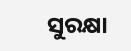ସୁରକ୍ଷା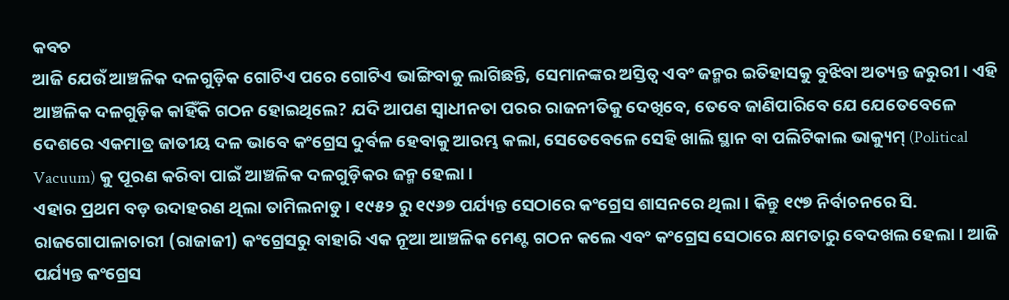କବଚ
ଆଜି ଯେଉଁ ଆଞ୍ଚଳିକ ଦଳଗୁଡ଼ିକ ଗୋଟିଏ ପରେ ଗୋଟିଏ ଭାଙ୍ଗିବାକୁ ଲାଗିଛନ୍ତି, ସେମାନଙ୍କର ଅସ୍ତିତ୍ୱ ଏବଂ ଜନ୍ମର ଇତିହାସକୁ ବୁଝିବା ଅତ୍ୟନ୍ତ ଜରୁରୀ। ଏହି ଆଞ୍ଚଳିକ ଦଳଗୁଡ଼ିକ କାହିଁକି ଗଠନ ହୋଇଥିଲେ? ଯଦି ଆପଣ ସ୍ୱାଧୀନତା ପରର ରାଜନୀତିକୁ ଦେଖିବେ, ତେବେ ଜାଣିପାରିବେ ଯେ ଯେତେବେଳେ ଦେଶରେ ଏକମାତ୍ର ଜାତୀୟ ଦଳ ଭାବେ କଂଗ୍ରେସ ଦୁର୍ବଳ ହେବାକୁ ଆରମ୍ଭ କଲା, ସେତେବେଳେ ସେହି ଖାଲି ସ୍ଥାନ ବା ପଲିଟିକାଲ ଭାକ୍ୟୁମ୍ (Political Vacuum) କୁ ପୂରଣ କରିବା ପାଇଁ ଆଞ୍ଚଳିକ ଦଳଗୁଡ଼ିକର ଜନ୍ମ ହେଲା।
ଏହାର ପ୍ରଥମ ବଡ଼ ଉଦାହରଣ ଥିଲା ତାମିଲନାଡୁ। ୧୯୫୨ ରୁ ୧୯୬୭ ପର୍ଯ୍ୟନ୍ତ ସେଠାରେ କଂଗ୍ରେସ ଶାସନରେ ଥିଲା। କିନ୍ତୁ ୧୯୭ ନିର୍ବାଚନରେ ସି. ରାଜଗୋପାଳାଚାରୀ (ରାଜାଜୀ) କଂଗ୍ରେସରୁ ବାହାରି ଏକ ନୂଆ ଆଞ୍ଚଳିକ ମେଣ୍ଟ ଗଠନ କଲେ ଏବଂ କଂଗ୍ରେସ ସେଠାରେ କ୍ଷମତାରୁ ବେଦଖଲ ହେଲା। ଆଜି ପର୍ଯ୍ୟନ୍ତ କଂଗ୍ରେସ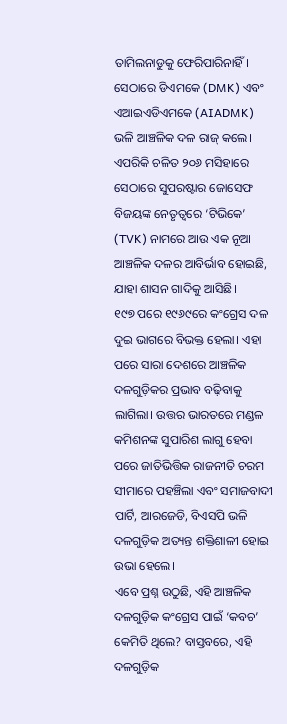ତାମିଲନାଡୁକୁ ଫେରିପାରିନାହିଁ। ସେଠାରେ ଡିଏମକେ (DMK) ଏବଂ ଏଆଇଏଡିଏମକେ (AIADMK) ଭଳି ଆଞ୍ଚଳିକ ଦଳ ରାଜ୍ କଲେ। ଏପରିକି ଚଳିତ ୨୦୬ ମସିହାରେ ସେଠାରେ ସୁପରଷ୍ଟାର ଜୋସେଫ ବିଜୟଙ୍କ ନେତୃତ୍ୱରେ ‘ଟିଭିକେ’ (TVK) ନାମରେ ଆଉ ଏକ ନୂଆ ଆଞ୍ଚଳିକ ଦଳର ଆବିର୍ଭାବ ହୋଇଛି, ଯାହା ଶାସନ ଗାଦିକୁ ଆସିଛି।
୧୯୭ ପରେ ୧୯୬୯ରେ କଂଗ୍ରେସ ଦଳ ଦୁଇ ଭାଗରେ ବିଭକ୍ତ ହେଲା। ଏହା ପରେ ସାରା ଦେଶରେ ଆଞ୍ଚଳିକ ଦଳଗୁଡ଼ିକର ପ୍ରଭାବ ବଢ଼ିବାକୁ ଲାଗିଲା। ଉତ୍ତର ଭାରତରେ ମଣ୍ଡଳ କମିଶନଙ୍କ ସୁପାରିଶ ଲାଗୁ ହେବା ପରେ ଜାତିଭିତ୍ତିକ ରାଜନୀତି ଚରମ ସୀମାରେ ପହଞ୍ଚିଲା ଏବଂ ସମାଜବାଦୀ ପାର୍ଟି, ଆରଜେଡି, ବିଏସପି ଭଳି ଦଳଗୁଡ଼ିକ ଅତ୍ୟନ୍ତ ଶକ୍ତିଶାଳୀ ହୋଇ ଉଭା ହେଲେ।
ଏବେ ପ୍ରଶ୍ନ ଉଠୁଛି, ଏହି ଆଞ୍ଚଳିକ ଦଳଗୁଡ଼ିକ କଂଗ୍ରେସ ପାଇଁ ‘କବଚ’ କେମିତି ଥିଲେ? ବାସ୍ତବରେ, ଏହି ଦଳଗୁଡ଼ିକ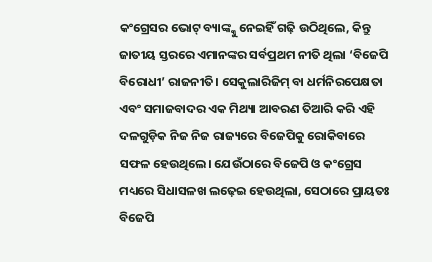କଂଗ୍ରେସର ଭୋଟ୍ ବ୍ୟାଙ୍କ୍କୁ ନେଇହିଁ ଗଢ଼ି ଉଠିଥିଲେ, କିନ୍ତୁ ଜାତୀୟ ସ୍ତରରେ ଏମାନଙ୍କର ସର୍ବପ୍ରଥମ ନୀତି ଥିଲା ‘ବିଜେପି ବିରୋଧୀ’ ରାଜନୀତି। ସେକୁଲାରିଜିମ୍ ବା ଧର୍ମନିରପେକ୍ଷତା ଏବଂ ସମାଜବାଦର ଏକ ମିଥ୍ୟା ଆବରଣ ତିଆରି କରି ଏହି ଦଳଗୁଡ଼ିକ ନିଜ ନିଜ ରାଜ୍ୟରେ ବିଜେପିକୁ ରୋକିବାରେ ସଫଳ ହେଉଥିଲେ। ଯେଉଁଠାରେ ବିଜେପି ଓ କଂଗ୍ରେସ ମଧ୍ୟରେ ସିଧାସଳଖ ଲଢ଼େଇ ହେଉଥିଲା, ସେଠାରେ ପ୍ରାୟତଃ ବିଜେପି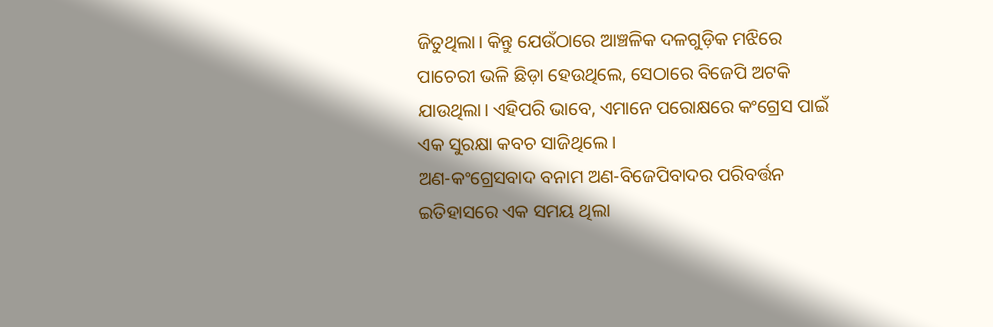ଜିତୁଥିଲା। କିନ୍ତୁ ଯେଉଁଠାରେ ଆଞ୍ଚଳିକ ଦଳଗୁଡ଼ିକ ମଝିରେ ପାଚେରୀ ଭଳି ଛିଡ଼ା ହେଉଥିଲେ, ସେଠାରେ ବିଜେପି ଅଟକି ଯାଉଥିଲା। ଏହିପରି ଭାବେ, ଏମାନେ ପରୋକ୍ଷରେ କଂଗ୍ରେସ ପାଇଁ ଏକ ସୁରକ୍ଷା କବଚ ସାଜିଥିଲେ।
ଅଣ-କଂଗ୍ରେସବାଦ ବନାମ ଅଣ-ବିଜେପିବାଦର ପରିବର୍ତ୍ତନ
ଇତିହାସରେ ଏକ ସମୟ ଥିଲା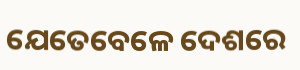ଯେତେବେଳେ ଦେଶରେ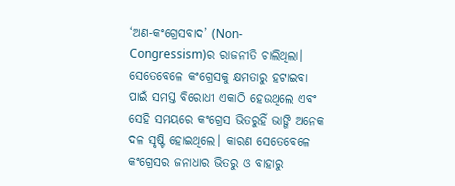‘ଅଣ-କଂଗ୍ରେସବାଦ’ (Non-Congressism)ର ରାଜନୀତି ଚାଲିଥିଲା। ସେତେବେଳେ କଂଗ୍ରେସକୁ କ୍ଷମତାରୁ ହଟାଇବା ପାଇଁ ସମସ୍ତ ବିରୋଧୀ ଏକାଠି ହେଉଥିଲେ ଏବଂ ସେହି ସମୟରେ କଂଗ୍ରେସ ଭିତରୁହିଁ ଭାଙ୍ଗି ଅନେକ ଦଳ ସୃଷ୍ଟି ହୋଇଥିଲେ। କାରଣ ସେତେବେଳେ କଂଗ୍ରେସର ଜନାଧାର ଭିତରୁ ଓ ବାହାରୁ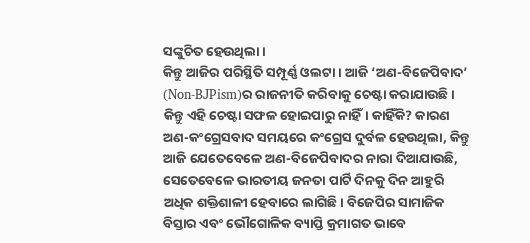ସଙ୍କୁଚିତ ହେଉଥିଲା।
କିନ୍ତୁ ଆଜିର ପରିସ୍ଥିତି ସମ୍ପୂର୍ଣ୍ଣ ଓଲଟା। ଆଜି ‘ଅଣ-ବିଜେପିବାଦ’ (Non-BJPism)ର ରାଜନୀତି କରିବାକୁ ଚେଷ୍ଟା କରାଯାଉଛି। କିନ୍ତୁ ଏହି ଚେଷ୍ଟା ସଫଳ ହୋଇପାରୁ ନାହିଁ। କାହିଁକି? କାରଣ ଅଣ-କଂଗ୍ରେସବାଦ ସମୟରେ କଂଗ୍ରେସ ଦୁର୍ବଳ ହେଉଥିଲା, କିନ୍ତୁ ଆଜି ଯେତେବେଳେ ଅଣ-ବିଜେପିବାଦର ନାରା ଦିଆଯାଉଛି, ସେତେବେଳେ ଭାରତୀୟ ଜନତା ପାର୍ଟି ଦିନକୁ ଦିନ ଆହୁରି ଅଧିକ ଶକ୍ତିଶାଳୀ ହେବାରେ ଲାଗିଛି। ବିଜେପିର ସାମାଜିକ ବିସ୍ତାର ଏବଂ ଭୌଗୋଳିକ ବ୍ୟାପ୍ତି କ୍ରମାଗତ ଭାବେ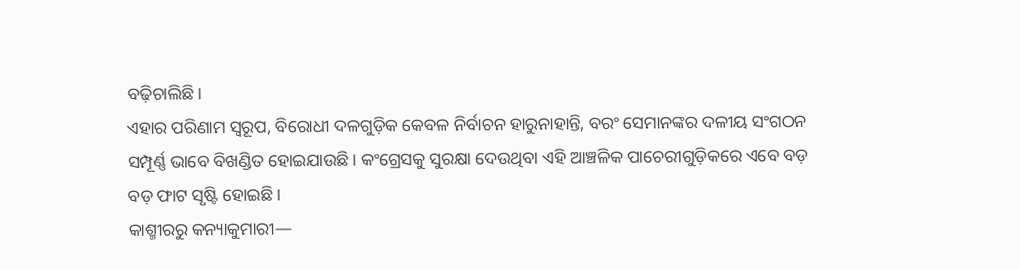ବଢ଼ିଚାଲିଛି।
ଏହାର ପରିଣାମ ସ୍ୱରୂପ, ବିରୋଧୀ ଦଳଗୁଡ଼ିକ କେବଳ ନିର୍ବାଚନ ହାରୁନାହାନ୍ତି, ବରଂ ସେମାନଙ୍କର ଦଳୀୟ ସଂଗଠନ ସମ୍ପୂର୍ଣ୍ଣ ଭାବେ ବିଖଣ୍ଡିତ ହୋଇଯାଉଛି। କଂଗ୍ରେସକୁ ସୁରକ୍ଷା ଦେଉଥିବା ଏହି ଆଞ୍ଚଳିକ ପାଚେରୀଗୁଡ଼ିକରେ ଏବେ ବଡ଼ ବଡ଼ ଫାଟ ସୃଷ୍ଟି ହୋଇଛି।
କାଶ୍ମୀରରୁ କନ୍ୟାକୁମାରୀ—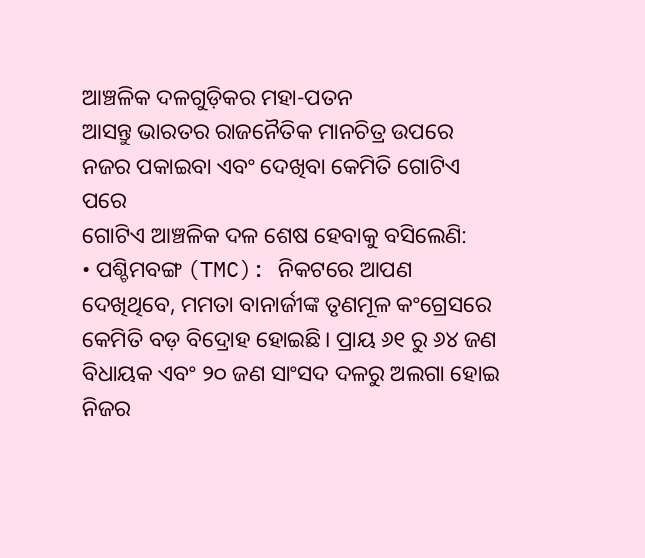ଆଞ୍ଚଳିକ ଦଳଗୁଡ଼ିକର ମହା-ପତନ
ଆସନ୍ତୁ ଭାରତର ରାଜନୈତିକ ମାନଚିତ୍ର ଉପରେ ନଜର ପକାଇବା ଏବଂ ଦେଖିବା କେମିତି ଗୋଟିଏ ପରେ
ଗୋଟିଏ ଆଞ୍ଚଳିକ ଦଳ ଶେଷ ହେବାକୁ ବସିଲେଣି:
• ପଶ୍ଚିମବଙ୍ଗ (TMC): ନିକଟରେ ଆପଣ ଦେଖିଥିବେ, ମମତା ବାନାର୍ଜୀଙ୍କ ତୃଣମୂଳ କଂଗ୍ରେସରେ କେମିତି ବଡ଼ ବିଦ୍ରୋହ ହୋଇଛି। ପ୍ରାୟ ୬୧ ରୁ ୬୪ ଜଣ ବିଧାୟକ ଏବଂ ୨୦ ଜଣ ସାଂସଦ ଦଳରୁ ଅଲଗା ହୋଇ ନିଜର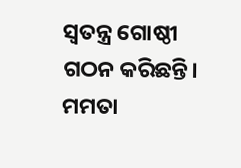ସ୍ୱତନ୍ତ୍ର ଗୋଷ୍ଠୀ ଗଠନ କରିଛନ୍ତି। ମମତା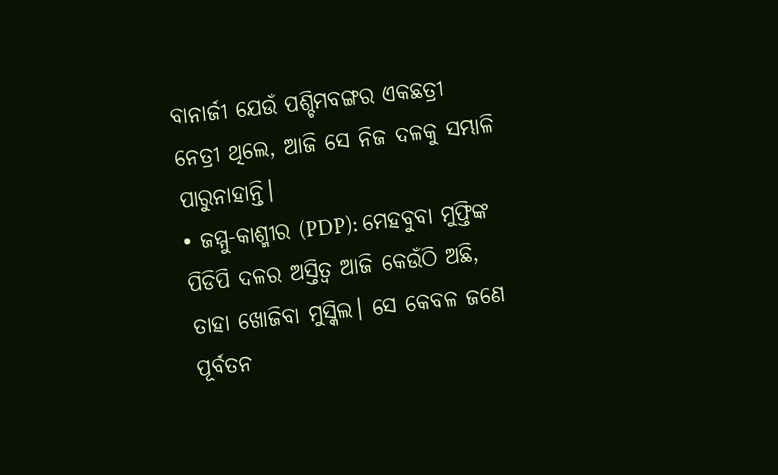ବାନାର୍ଜୀ ଯେଉଁ ପଶ୍ଚିମବଙ୍ଗର ଏକଛତ୍ରୀ ନେତ୍ରୀ ଥିଲେ, ଆଜି ସେ ନିଜ ଦଳକୁ ସମ୍ଭାଳି ପାରୁନାହାନ୍ତି।
• ଜମ୍ମୁ-କାଶ୍ମୀର (PDP): ମେହବୁବା ମୁଫ୍ତିଙ୍କ ପିଡିପି ଦଳର ଅସ୍ତିତ୍ୱ ଆଜି କେଉଁଠି ଅଛି, ତାହା ଖୋଜିବା ମୁସ୍କିଲ। ସେ କେବଳ ଜଣେ ପୂର୍ବତନ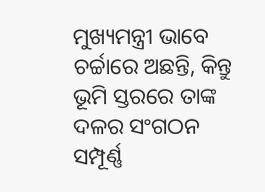ମୁଖ୍ୟମନ୍ତ୍ରୀ ଭାବେ ଚର୍ଚ୍ଚାରେ ଅଛନ୍ତି, କିନ୍ତୁ ଭୂମି ସ୍ତରରେ ତାଙ୍କ ଦଳର ସଂଗଠନ ସମ୍ପୂର୍ଣ୍ଣ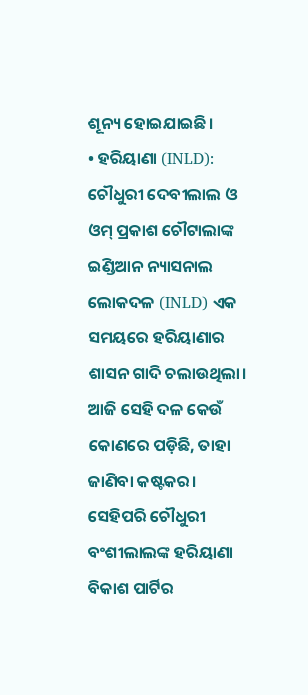ଶୂନ୍ୟ ହୋଇଯାଇଛି।
• ହରିୟାଣା (INLD): ଚୌଧୁରୀ ଦେବୀଲାଲ ଓ ଓମ୍ ପ୍ରକାଶ ଚୌଟାଲାଙ୍କ ଇଣ୍ଡିଆନ ନ୍ୟାସନାଲ ଲୋକଦଳ (INLD) ଏକ ସମୟରେ ହରିୟାଣାର ଶାସନ ଗାଦି ଚଲାଉଥିଲା। ଆଜି ସେହି ଦଳ କେଉଁ କୋଣରେ ପଡ଼ିଛି, ତାହା ଜାଣିବା କଷ୍ଟକର। ସେହିପରି ଚୌଧୁରୀ ବଂଶୀଲାଲଙ୍କ ହରିୟାଣା ବିକାଶ ପାର୍ଟିର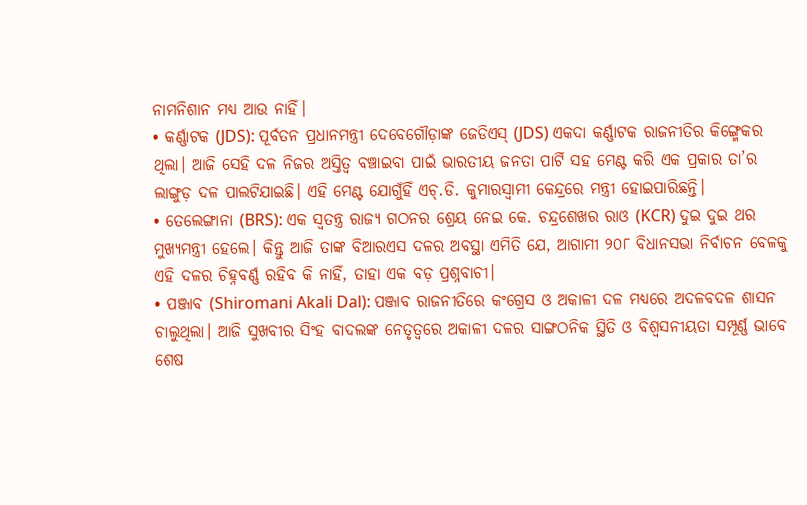ନାମନିଶାନ ମଧ୍ୟ ଆଉ ନାହିଁ।
• କର୍ଣ୍ଣାଟକ (JDS): ପୂର୍ବତନ ପ୍ରଧାନମନ୍ତ୍ରୀ ଦେବେଗୌଡ଼ାଙ୍କ ଜେଡିଏସ୍ (JDS) ଏକଦା କର୍ଣ୍ଣାଟକ ରାଜନୀତିର କିଙ୍ଗ୍ମେକର ଥିଲା। ଆଜି ସେହି ଦଳ ନିଜର ଅସ୍ତିତ୍ୱ ବଞ୍ଚାଇବା ପାଇଁ ଭାରତୀୟ ଜନତା ପାର୍ଟି ସହ ମେଣ୍ଟ କରି ଏକ ପ୍ରକାର ତା’ର ଲାଙ୍ଗୁଡ଼ ଦଳ ପାଲଟିଯାଇଛି। ଏହି ମେଣ୍ଟ ଯୋଗୁଁହିଁ ଏଚ୍.ଡି. କୁମାରସ୍ୱାମୀ କେନ୍ଦ୍ରରେ ମନ୍ତ୍ରୀ ହୋଇପାରିଛନ୍ତି।
• ତେଲେଙ୍ଗାନା (BRS): ଏକ ସ୍ୱତନ୍ତ୍ର ରାଜ୍ୟ ଗଠନର ଶ୍ରେୟ ନେଇ କେ. ଚନ୍ଦ୍ରଶେଖର ରାଓ (KCR) ଦୁଇ ଦୁଇ ଥର ମୁଖ୍ୟମନ୍ତ୍ରୀ ହେଲେ। କିନ୍ତୁ ଆଜି ତାଙ୍କ ବିଆରଏସ ଦଳର ଅବସ୍ଥା ଏମିତି ଯେ, ଆଗାମୀ ୨୦୮ ବିଧାନସଭା ନିର୍ବାଚନ ବେଳକୁ ଏହି ଦଳର ଚିହ୍ନବର୍ଣ୍ଣ ରହିବ କି ନାହିଁ, ତାହା ଏକ ବଡ଼ ପ୍ରଶ୍ନବାଚୀ।
• ପଞ୍ଜାବ (Shiromani Akali Dal): ପଞ୍ଜାବ ରାଜନୀତିରେ କଂଗ୍ରେସ ଓ ଅକାଳୀ ଦଳ ମଧ୍ୟରେ ଅଦଳବଦଳ ଶାସନ ଚାଲୁଥିଲା। ଆଜି ସୁଖବୀର ସିଂହ ବାଦଲଙ୍କ ନେତୃତ୍ୱରେ ଅକାଳୀ ଦଳର ସାଙ୍ଗଠନିକ ସ୍ଥିତି ଓ ବିଶ୍ୱସନୀୟତା ସମ୍ପୂର୍ଣ୍ଣ ଭାବେ ଶେଷ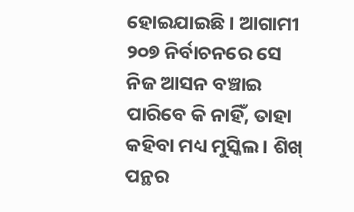ହୋଇଯାଇଛି। ଆଗାମୀ ୨୦୭ ନିର୍ବାଚନରେ ସେ ନିଜ ଆସନ ବଞ୍ଚାଇ ପାରିବେ କି ନାହିଁ, ତାହା କହିବା ମଧ୍ୟ ମୁସ୍କିଲ। ଶିଖ୍ ପନ୍ଥର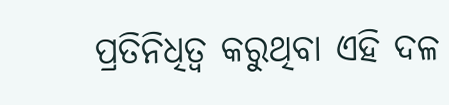ପ୍ରତିନିଧିତ୍ୱ କରୁଥିବା ଏହି ଦଳ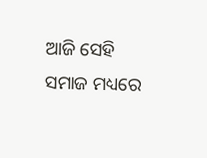ଆଜି ସେହି ସମାଜ ମଧ୍ୟରେ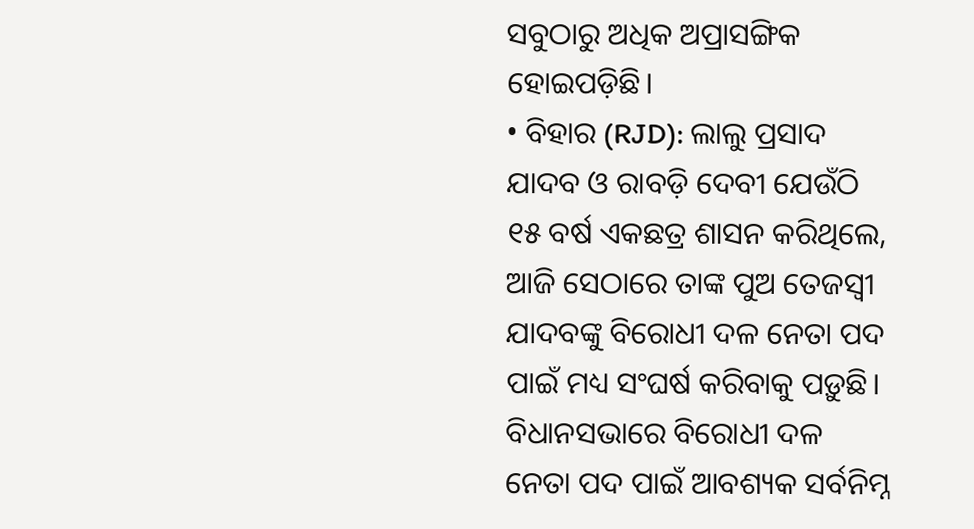ସବୁଠାରୁ ଅଧିକ ଅପ୍ରାସଙ୍ଗିକ ହୋଇପଡ଼ିଛି।
• ବିହାର (RJD): ଲାଲୁ ପ୍ରସାଦ ଯାଦବ ଓ ରାବଡ଼ି ଦେବୀ ଯେଉଁଠି ୧୫ ବର୍ଷ ଏକଛତ୍ର ଶାସନ କରିଥିଲେ, ଆଜି ସେଠାରେ ତାଙ୍କ ପୁଅ ତେଜସ୍ୱୀ ଯାଦବଙ୍କୁ ବିରୋଧୀ ଦଳ ନେତା ପଦ ପାଇଁ ମଧ୍ୟ ସଂଘର୍ଷ କରିବାକୁ ପଡ଼ୁଛି। ବିଧାନସଭାରେ ବିରୋଧୀ ଦଳ ନେତା ପଦ ପାଇଁ ଆବଶ୍ୟକ ସର୍ବନିମ୍ନ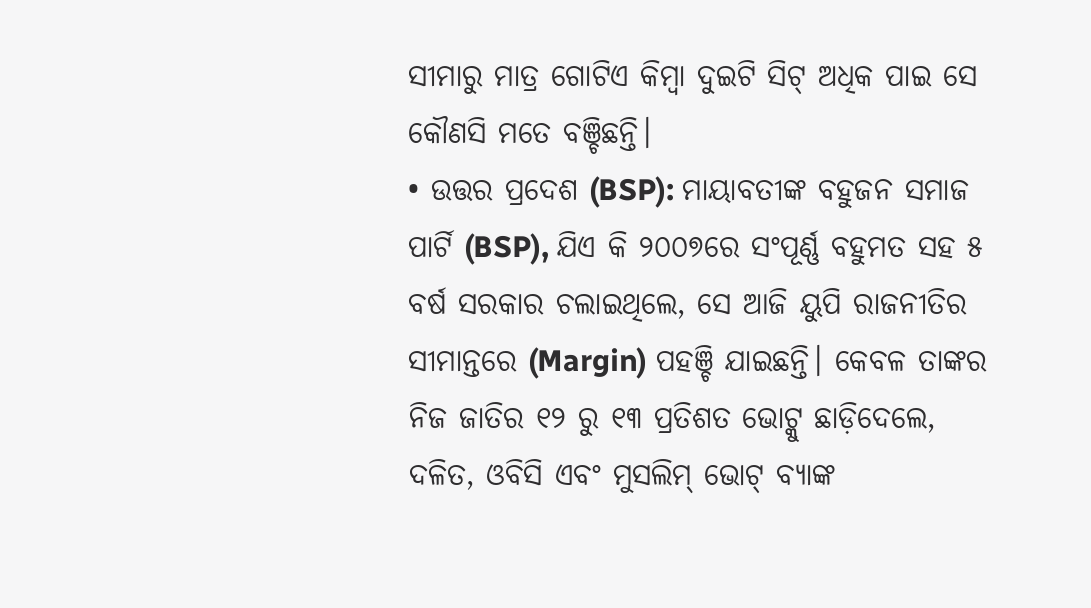ସୀମାରୁ ମାତ୍ର ଗୋଟିଏ କିମ୍ବା ଦୁଇଟି ସିଟ୍ ଅଧିକ ପାଇ ସେ କୌଣସି ମତେ ବଞ୍ଚିଛନ୍ତି।
• ଉତ୍ତର ପ୍ରଦେଶ (BSP): ମାୟାବତୀଙ୍କ ବହୁଜନ ସମାଜ ପାର୍ଟି (BSP), ଯିଏ କି ୨୦୦୭ରେ ସଂପୂର୍ଣ୍ଣ ବହୁମତ ସହ ୫ ବର୍ଷ ସରକାର ଚଲାଇଥିଲେ, ସେ ଆଜି ୟୁପି ରାଜନୀତିର ସୀମାନ୍ତରେ (Margin) ପହଞ୍ଚି ଯାଇଛନ୍ତି। କେବଳ ତାଙ୍କର ନିଜ ଜାତିର ୧୨ ରୁ ୧୩ ପ୍ରତିଶତ ଭୋଟ୍କୁ ଛାଡ଼ିଦେଲେ, ଦଳିତ, ଓବିସି ଏବଂ ମୁସଲିମ୍ ଭୋଟ୍ ବ୍ୟାଙ୍କ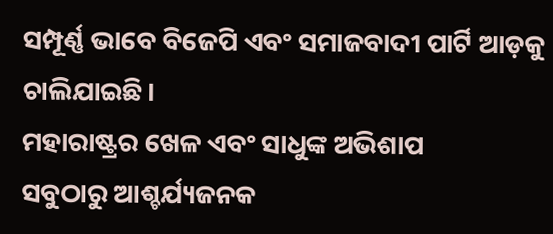ସମ୍ପୂର୍ଣ୍ଣ ଭାବେ ବିଜେପି ଏବଂ ସମାଜବାଦୀ ପାର୍ଟି ଆଡ଼କୁ ଚାଲିଯାଇଛି।
ମହାରାଷ୍ଟ୍ରର ଖେଳ ଏବଂ ସାଧୁଙ୍କ ଅଭିଶାପ
ସବୁଠାରୁ ଆଶ୍ଚର୍ଯ୍ୟଜନକ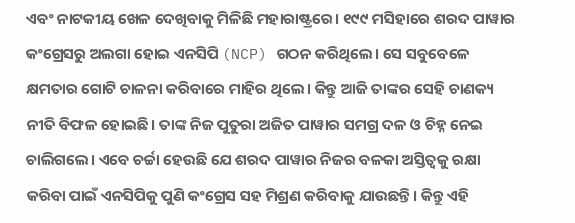ଏବଂ ନାଟକୀୟ ଖେଳ ଦେଖିବାକୁ ମିଳିଛି ମହାରାଷ୍ଟ୍ରରେ। ୧୯୯ ମସିହାରେ ଶରଦ ପାୱାର କଂଗ୍ରେସରୁ ଅଲଗା ହୋଇ ଏନସିପି (NCP) ଗଠନ କରିଥିଲେ। ସେ ସବୁବେଳେ କ୍ଷମତାର ଗୋଟି ଚାଳନା କରିବାରେ ମାହିର ଥିଲେ। କିନ୍ତୁ ଆଜି ତାଙ୍କର ସେହି ଚାଣକ୍ୟ ନୀତି ବିଫଳ ହୋଇଛି। ତାଙ୍କ ନିଜ ପୁତୁରା ଅଜିତ ପାୱାର ସମଗ୍ର ଦଳ ଓ ଚିହ୍ନ ନେଇ ଚାଲିଗଲେ। ଏବେ ଚର୍ଚ୍ଚା ହେଉଛି ଯେ ଶରଦ ପାୱାର ନିଜର ବଳକା ଅସ୍ତିତ୍ୱକୁ ରକ୍ଷା କରିବା ପାଇଁ ଏନସିପିକୁ ପୁଣି କଂଗ୍ରେସ ସହ ମିଶ୍ରଣ କରିବାକୁ ଯାଉଛନ୍ତି। କିନ୍ତୁ ଏହି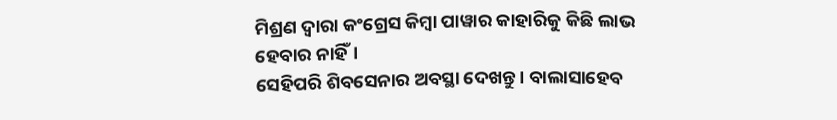ମିଶ୍ରଣ ଦ୍ୱାରା କଂଗ୍ରେସ କିମ୍ବା ପାୱାର କାହାରିକୁ କିଛି ଲାଭ ହେବାର ନାହିଁ।
ସେହିପରି ଶିବସେନାର ଅବସ୍ଥା ଦେଖନ୍ତୁ। ବାଲାସାହେବ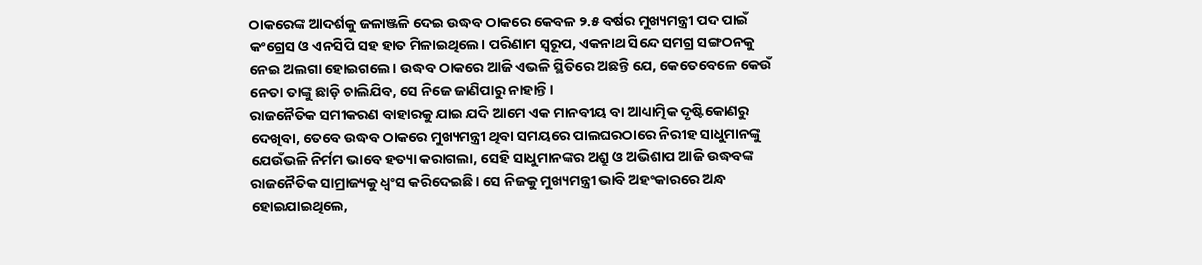ଠାକରେଙ୍କ ଆଦର୍ଶକୁ ଜଳାଞ୍ଜଳି ଦେଇ ଉଦ୍ଧବ ଠାକରେ କେବଳ ୨.୫ ବର୍ଷର ମୁଖ୍ୟମନ୍ତ୍ରୀ ପଦ ପାଇଁ କଂଗ୍ରେସ ଓ ଏନସିପି ସହ ହାତ ମିଳାଇଥିଲେ। ପରିଣାମ ସ୍ୱରୂପ, ଏକନାଥ ସିନ୍ଦେ ସମଗ୍ର ସଙ୍ଗଠନକୁ ନେଇ ଅଲଗା ହୋଇଗଲେ। ଉଦ୍ଧବ ଠାକରେ ଆଜି ଏଭଳି ସ୍ଥିତିରେ ଅଛନ୍ତି ଯେ, କେତେବେଳେ କେଉଁ ନେତା ତାଙ୍କୁ ଛାଡ଼ି ଚାଲିଯିବ, ସେ ନିଜେ ଜାଣିପାରୁ ନାହାନ୍ତି।
ରାଜନୈତିକ ସମୀକରଣ ବାହାରକୁ ଯାଇ ଯଦି ଆମେ ଏକ ମାନବୀୟ ବା ଆଧ୍ୟାତ୍ମିକ ଦୃଷ୍ଟିକୋଣରୁ ଦେଖିବା, ତେବେ ଉଦ୍ଧବ ଠାକରେ ମୁଖ୍ୟମନ୍ତ୍ରୀ ଥିବା ସମୟରେ ପାଲଘରଠାରେ ନିରୀହ ସାଧୁମାନଙ୍କୁ ଯେଉଁଭଳି ନିର୍ମମ ଭାବେ ହତ୍ୟା କରାଗଲା, ସେହି ସାଧୁମାନଙ୍କର ଅଶ୍ରୁ ଓ ଅଭିଶାପ ଆଜି ଉଦ୍ଧବଙ୍କ ରାଜନୈତିକ ସାମ୍ରାଜ୍ୟକୁ ଧ୍ୱଂସ କରିଦେଇଛି। ସେ ନିଜକୁ ମୁଖ୍ୟମନ୍ତ୍ରୀ ଭାବି ଅହଂକାରରେ ଅନ୍ଧ ହୋଇଯାଇଥିଲେ,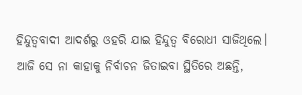ହିନ୍ଦୁତ୍ୱବାଦୀ ଆଦର୍ଶରୁ ଓହରି ଯାଇ ହିନ୍ଦୁତ୍ୱ ବିରୋଧୀ ସାଜିଥିଲେ। ଆଜି ସେ ନା କାହାକୁ ନିର୍ବାଚନ ଜିତାଇବା ସ୍ଥିତିରେ ଅଛନ୍ତି,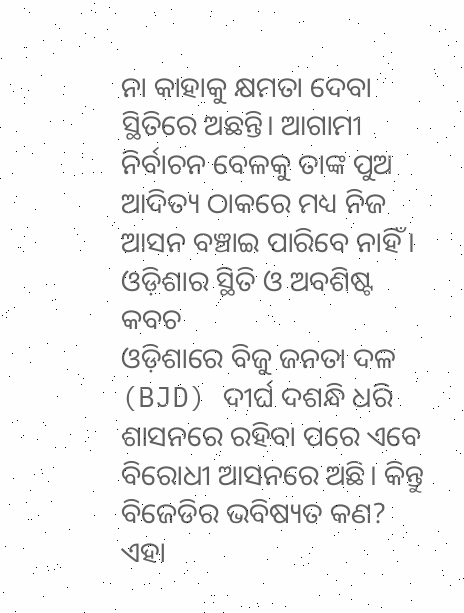ନା କାହାକୁ କ୍ଷମତା ଦେବା ସ୍ଥିତିରେ ଅଛନ୍ତି। ଆଗାମୀ ନିର୍ବାଚନ ବେଳକୁ ତାଙ୍କ ପୁଅ ଆଦିତ୍ୟ ଠାକରେ ମଧ୍ୟ ନିଜ ଆସନ ବଞ୍ଚାଇ ପାରିବେ ନାହିଁ।
ଓଡ଼ିଶାର ସ୍ଥିତି ଓ ଅବଶିଷ୍ଟ କବଚ
ଓଡ଼ିଶାରେ ବିଜୁ ଜନତା ଦଳ (BJD) ଦୀର୍ଘ ଦଶନ୍ଧି ଧରି ଶାସନରେ ରହିବା ପରେ ଏବେ ବିରୋଧୀ ଆସନରେ ଅଛି। କିନ୍ତୁ ବିଜେଡିର ଭବିଷ୍ୟତ କଣ? ଏହା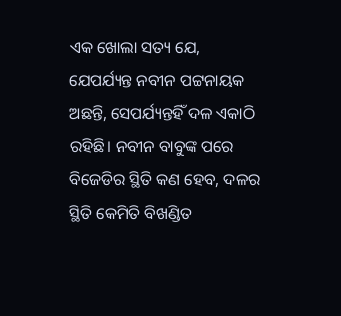ଏକ ଖୋଲା ସତ୍ୟ ଯେ, ଯେପର୍ଯ୍ୟନ୍ତ ନବୀନ ପଟ୍ଟନାୟକ ଅଛନ୍ତି, ସେପର୍ଯ୍ୟନ୍ତହିଁ ଦଳ ଏକାଠି ରହିଛି। ନବୀନ ବାବୁଙ୍କ ପରେ ବିଜେଡିର ସ୍ଥିତି କଣ ହେବ, ଦଳର ସ୍ଥିତି କେମିତି ବିଖଣ୍ଡିତ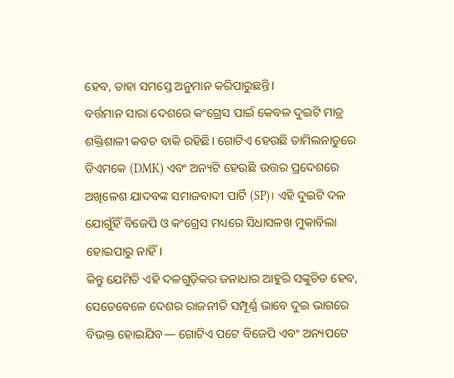ହେବ, ତାହା ସମସ୍ତେ ଅନୁମାନ କରିପାରୁଛନ୍ତି।
ବର୍ତ୍ତମାନ ସାରା ଦେଶରେ କଂଗ୍ରେସ ପାଇଁ କେବଳ ଦୁଇଟି ମାତ୍ର ଶକ୍ତିଶାଳୀ କବଚ ବାକି ରହିଛି। ଗୋଟିଏ ହେଉଛି ତାମିଲନାଡୁରେ ଡିଏମକେ (DMK) ଏବଂ ଅନ୍ୟଟି ହେଉଛି ଉତ୍ତର ପ୍ରଦେଶରେ ଅଖିଳେଶ ଯାଦବଙ୍କ ସମାଜବାଦୀ ପାର୍ଟି (SP)। ଏହି ଦୁଇଟି ଦଳ ଯୋଗୁଁହିଁ ବିଜେପି ଓ କଂଗ୍ରେସ ମଧ୍ୟରେ ସିଧାସଳଖ ମୁକାବିଲା ହୋଇପାରୁ ନାହିଁ।
କିନ୍ତୁ ଯେମିତି ଏହି ଦଳଗୁଡ଼ିକର ଜନାଧାର ଆହୁରି ସଙ୍କୁଚିତ ହେବ, ସେତେବେଳେ ଦେଶର ରାଜନୀତି ସମ୍ପୂର୍ଣ୍ଣ ଭାବେ ଦୁଇ ଭାଗରେ ବିଭକ୍ତ ହୋଇଯିବ— ଗୋଟିଏ ପଟେ ବିଜେପି ଏବଂ ଅନ୍ୟପଟେ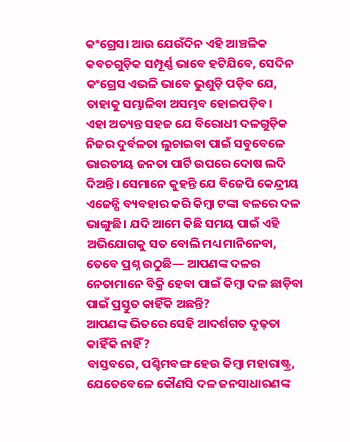କଂଗ୍ରେସ। ଆଉ ଯେଉଁଦିନ ଏହି ଆଞ୍ଚଳିକ କବଚଗୁଡ଼ିକ ସମ୍ପୂର୍ଣ୍ଣ ଭାବେ ହଟିଯିବେ, ସେଦିନ କଂଗ୍ରେସ ଏଭଳି ଭାବେ ଭୁଶୁଡ଼ି ପଡ଼ିବ ଯେ, ତାହାକୁ ସମ୍ଭାଳିବା ଅସମ୍ଭବ ହୋଇପଡ଼ିବ।
ଏହା ଅତ୍ୟନ୍ତ ସହଜ ଯେ ବିରୋଧୀ ଦଳଗୁଡ଼ିକ ନିଜର ଦୁର୍ବଳତା ଲୁଚାଇବା ପାଇଁ ସବୁବେଳେ ଭାରତୀୟ ଜନତା ପାର୍ଟି ଉପରେ ଦୋଷ ଲଦି ଦିଅନ୍ତି। ସେମାନେ କୁହନ୍ତି ଯେ ବିଜେପି କେନ୍ଦ୍ରୀୟ ଏଜେନ୍ସି ବ୍ୟବହାର କରି କିମ୍ବା ଟଙ୍କା ବଳରେ ଦଳ ଭାଙ୍ଗୁଛି। ଯଦି ଆମେ କିଛି ସମୟ ପାଇଁ ଏହି ଅଭିଯୋଗକୁ ସତ ବୋଲି ମଧ୍ୟ ମାନିନେବା, ତେବେ ପ୍ରଶ୍ନ ଉଠୁଛି— ଆପଣଙ୍କ ଦଳର ନେତାମାନେ ବିକ୍ରି ହେବା ପାଇଁ କିମ୍ବା ଦଳ ଛାଡ଼ିବା ପାଇଁ ପ୍ରସ୍ତୁତ କାହିଁକି ଅଛନ୍ତି?
ଆପଣଙ୍କ ଭିତରେ ସେହି ଆଦର୍ଶଗତ ଦୃଢ଼ତା କାହିଁକି ନାହିଁ?
ବାସ୍ତବରେ, ପଶ୍ଚିମବଙ୍ଗ ହେଉ କିମ୍ବା ମହାରାଷ୍ଟ୍ର, ଯେତେବେଳେ କୌଣସି ଦଳ ଜନସାଧାରଣଙ୍କ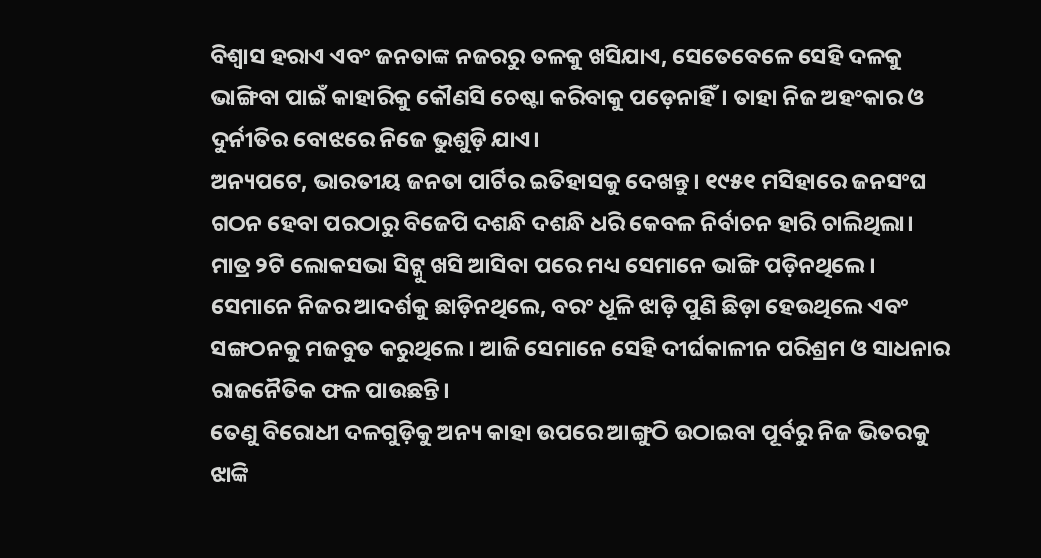ବିଶ୍ୱାସ ହରାଏ ଏବଂ ଜନତାଙ୍କ ନଜରରୁ ତଳକୁ ଖସିଯାଏ, ସେତେବେଳେ ସେହି ଦଳକୁ ଭାଙ୍ଗିବା ପାଇଁ କାହାରିକୁ କୌଣସି ଚେଷ୍ଟା କରିବାକୁ ପଡ଼େନାହିଁ। ତାହା ନିଜ ଅହଂକାର ଓ ଦୁର୍ନୀତିର ବୋଝରେ ନିଜେ ଭୁଶୁଡ଼ି ଯାଏ।
ଅନ୍ୟପଟେ, ଭାରତୀୟ ଜନତା ପାର୍ଟିର ଇତିହାସକୁ ଦେଖନ୍ତୁ। ୧୯୫୧ ମସିହାରେ ଜନସଂଘ ଗଠନ ହେବା ପରଠାରୁ ବିଜେପି ଦଶନ୍ଧି ଦଶନ୍ଧି ଧରି କେବଳ ନିର୍ବାଚନ ହାରି ଚାଲିଥିଲା। ମାତ୍ର ୨ଟି ଲୋକସଭା ସିଟ୍କୁ ଖସି ଆସିବା ପରେ ମଧ୍ୟ ସେମାନେ ଭାଙ୍ଗି ପଡ଼ିନଥିଲେ। ସେମାନେ ନିଜର ଆଦର୍ଶକୁ ଛାଡ଼ିନଥିଲେ, ବରଂ ଧୂଳି ଝାଡ଼ି ପୁଣି ଛିଡ଼ା ହେଉଥିଲେ ଏବଂ ସଙ୍ଗଠନକୁ ମଜବୁତ କରୁଥିଲେ। ଆଜି ସେମାନେ ସେହି ଦୀର୍ଘକାଳୀନ ପରିଶ୍ରମ ଓ ସାଧନାର ରାଜନୈତିକ ଫଳ ପାଉଛନ୍ତି।
ତେଣୁ ବିରୋଧୀ ଦଳଗୁଡ଼ିକୁ ଅନ୍ୟ କାହା ଉପରେ ଆଙ୍ଗୁଠି ଉଠାଇବା ପୂର୍ବରୁ ନିଜ ଭିତରକୁ ଝାଙ୍କି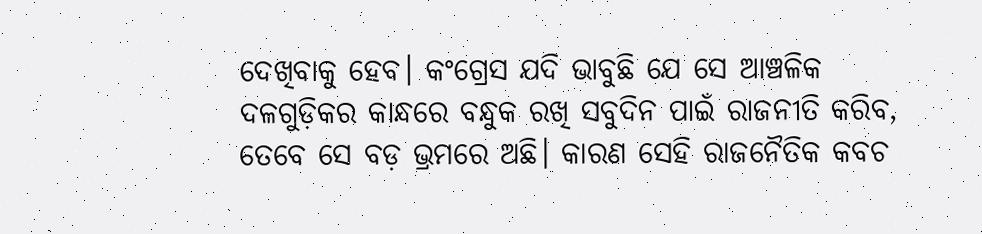ଦେଖିବାକୁ ହେବ। କଂଗ୍ରେସ ଯଦି ଭାବୁଛି ଯେ ସେ ଆଞ୍ଚଳିକ ଦଳଗୁଡ଼ିକର କାନ୍ଧରେ ବନ୍ଧୁକ ରଖି ସବୁଦିନ ପାଇଁ ରାଜନୀତି କରିବ, ତେବେ ସେ ବଡ଼ ଭ୍ରମରେ ଅଛି। କାରଣ ସେହି ରାଜନୈତିକ କବଚ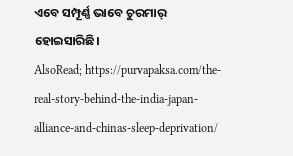ଏବେ ସମ୍ପୂର୍ଣ୍ଣ ଭାବେ ଚୁରମାର୍ ହୋଇସାରିଛି।
AlsoRead; https://purvapaksa.com/the-real-story-behind-the-india-japan-alliance-and-chinas-sleep-deprivation/